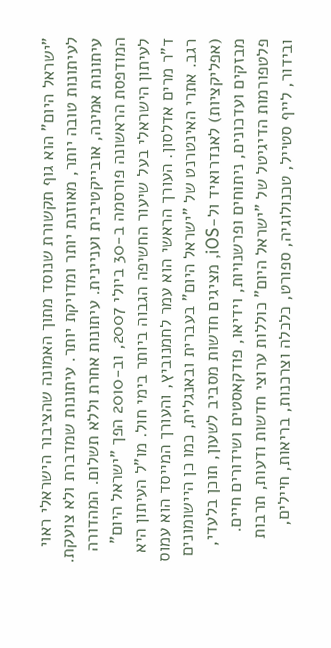"ישראל היום" הוא גוף תקשורת שנוסד מתוך האמונה שהציבור הישראלי ראוי לעיתונות טובה יותר, מאוזנת יותר ומדויקת יותר. עיתונות שמדברת ולא צועקת. עיתונות אמינה, אובייקטיבית ועניינית. עיתונות אחרת וללא תשלום. המהדורה המודפסת הראשונה פורסמה ב-30 ביולי 2007, וב-2010 הפך "ישראל היום" לעיתון הישראלי בעל שיעור החשיפה הגבוה ביותר בימי חול. מו"ל העיתון היא ד"ר מרים אדלסון. העורך הראשי הוא עמר לחמנוביץ, והעורך המייסד הוא עמוס רגב. אתרי האינטרנט של "ישראל היום" בעברית ובאנגלית, כמו כן היישומונים (אפליקציות) לאנדרואיד ול-iOS, מציגים חדשות מסביב לשעון, תוכן בלעדי, מבזקים ועדכונים, ניתוחים ופרשנויות, וידיאו, פודקאסטים ושידורים חיים. פלטפורמות הדיגיטל של "ישראל היום" כוללות ערוצי חדשות ודעות, תרבות ובידור, לייף סטייל, טכנולוגיה, ספורט, כלכלה וצרכנות, בריאות, חיילים,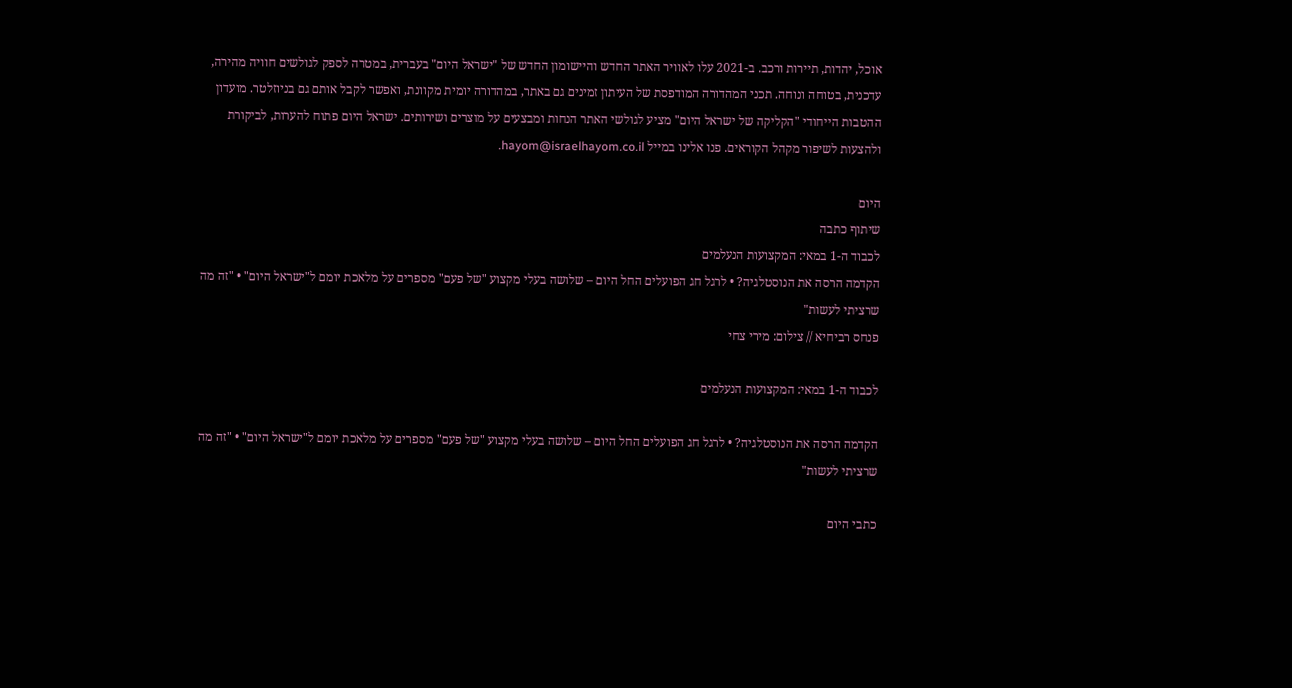אוכל, יהדות, תיירות ורכב. ב-2021 עלו לאוויר האתר החדש והיישומון החדש של "ישראל היום" בעברית, במטרה לספק לגולשים חוויה מהירה, עדכנית, בטוחה ונוחה. תכני המהדורה המודפסת של העיתון זמינים גם באתר, במהדורה יומית מקוונת, ואפשר לקבל אותם גם בניוזלטר. מועדון ההטבות הייחודי "הקליקה של ישראל היום" מציע לגולשי האתר הנחות ומבצעים על מוצרים ושירותים. ישראל היום פתוח להערות, לביקורת ולהצעות לשיפור מקהל הקוראים. פנו אלינו במייל hayom@israelhayom.co.il.

היום
שיתוף כתבה
לכבוד ה-1 במאי: המקצועות הנעלמים
הקדמה הרסה את הנוסטלגיה? • לרגל חג הפועלים החל היום – שלושה בעלי מקצוע "של פעם" מספרים על מלאכת יומם ל"ישראל היום" • "זה מה שרציתי לעשות"
פנחס רביחיא // צילום: מירי צחי

לכבוד ה-1 במאי: המקצועות הנעלמים

הקדמה הרסה את הנוסטלגיה? • לרגל חג הפועלים החל היום – שלושה בעלי מקצוע "של פעם" מספרים על מלאכת יומם ל"ישראל היום" • "זה מה שרציתי לעשות"

כתבי היום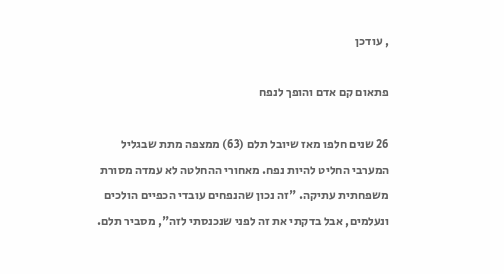, עודכן

פתאום קם אדם והופך לנפח

26 שנים חלפו מאז שיובל תלם (63) ממצפה מתת שבגליל המערבי החליט להיות נפח. מאחורי ההחלטה לא עמדה מסורת משפחתית עתיקה. "זה נכון שהנפחים עובדי הכפיים הולכים ונעלמים, אבל בדקתי את זה לפני שנכנסתי לזה", מסביר תלם.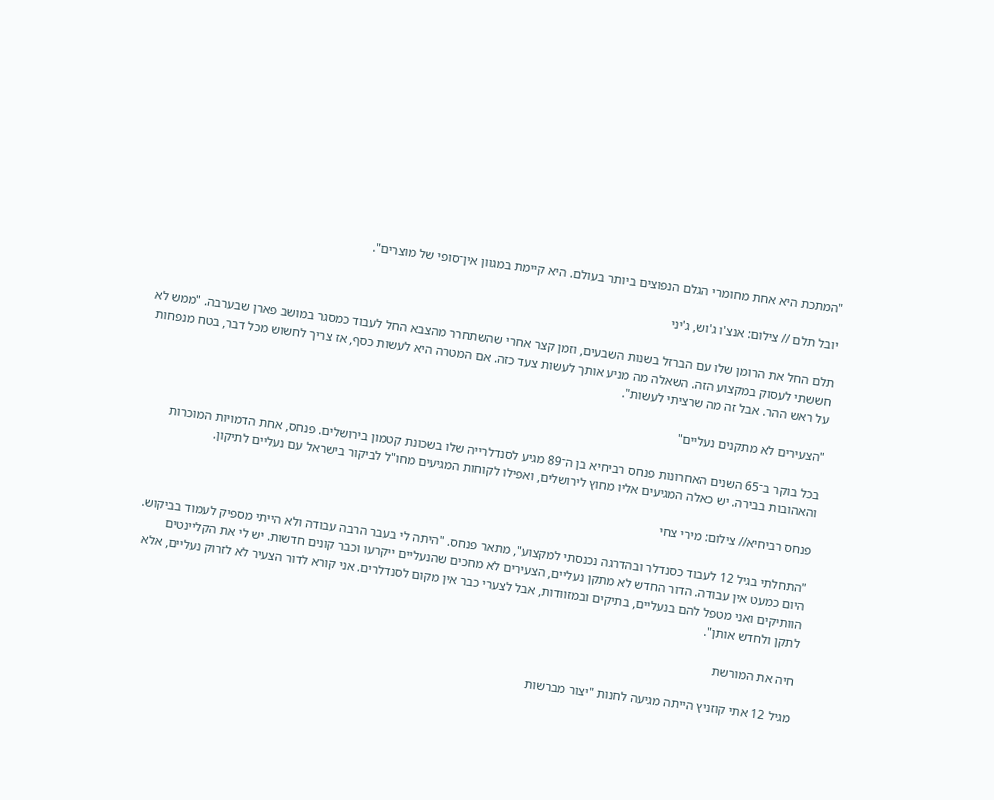"המתכת היא אחת מחומרי הגלם הנפוצים ביותר בעולם. היא קיימת במגוון אין־סופי של מוצרים".

יובל תלם // צילום: אנצ'ו ג'וש, ג'יני

תלם החל את הרומן שלו עם הברזל בשנות השבעים, וזמן קצר אחרי שהשתחרר מהצבא החל לעבוד כמסגר במושב פארן שבערבה. "ממש לא חששתי לעסוק במקצוע הזה. השאלה מה מניע אותך לעשות צעד כזה. אם המטרה היא לעשות כסף, אז צריך לחשוש מכל דבר, בטח מנפחות על ראש ההר. אבל זה מה שרציתי לעשות".

"הצעירים לא מתקנים נעליים"

בכל בוקר ב־65 השנים האחרונות פנחס רביחיא בן ה־89 מגיע לסנדלרייה שלו בשכונת קטמון בירושלים. פנחס, אחת הדמויות המוכרות והאהובות בבירה. יש כאלה המגיעים אליו מחוץ לירושלים, ואפילו לקוחות המגיעים מחו"ל לביקור בישראל עם נעליים לתיקון.

פנחס רביחיא// צילום: מירי צחי

"התחלתי בגיל 12 לעבוד כסנדלר ובהדרגה נכנסתי למקצוע", מתאר פנחס. "היתה לי בעבר הרבה עבודה ולא הייתי מספיק לעמוד בביקוש. היום כמעט אין עבודה. הדור החדש לא מתקן נעליים, הצעירים לא מחכים שהנעליים ייקרעו וכבר קונים חדשות. יש לי את הקליינטים הוותיקים ואני מטפל להם בנעליים, בתיקים ובמזוודות, אבל לצערי כבר אין מקום לסנדלרים. אני קורא לדור הצעיר לא לזרוק נעליים, אלא לתקן ולחדש אותן".

חיה את המורשת

מגיל 12 אתי קוזניץ הייתה מגיעה לחנות "יצור מברשות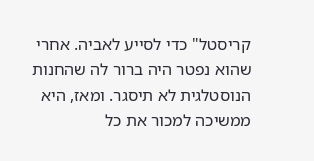קריסטל" כדי לסייע לאביה. אחרי שהוא נפטר היה ברור לה שהחנות הנוסטלגית לא תיסגר. ומאז, היא ממשיכה למכור את כל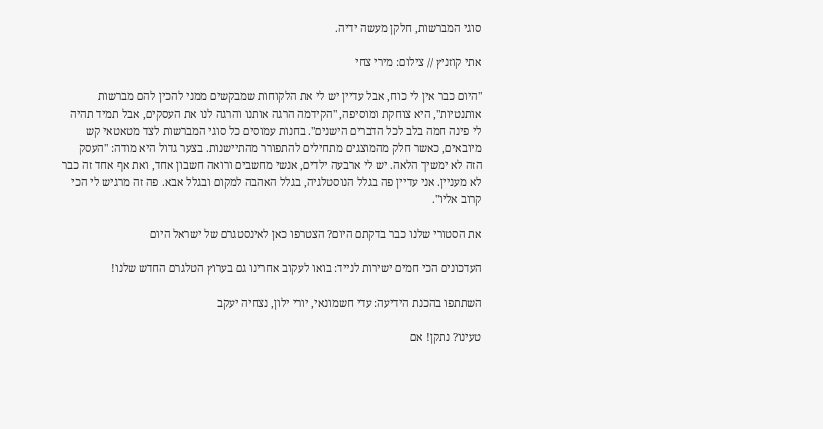סוגי המברשות, חלקן מעשה ידיה.

אתי קוזניץ // צילום: מירי צחי

"היום כבר אין לי כוח, אבל עדיין יש לי את הלקוחות שמבקשים ממני להכין להם מברשות אותנטיות", היא צוחקת ומוסיפה, "הקידמה הרגה אותנו והרגה לנו את העסקים, אבל תמיד תהיה לי פינה חמה בלב לכל הדברים הישנים". בחנות עמוסים כל סוגי המברשות לצד מטאטאי קש מיובאים, כאשר חלק מהמוצגים מתחילים להתפורר מהתיישנות. בצער גדול היא מודה: "העסק הזה לא ימשיך הלאה. יש לי ארבעה ילדים, אנשי מחשבים ורואה חשבון אחד, ואת אף אחד זה כבר לא מעניין. אני עדיין פה בגלל הנוסטלגיה, בגלל האהבה למקום ובגלל אבא. פה זה מרגיש לי הכי קרוב אליו".

את הסטורי שלנו כבר בדקתם היום? הצטרפו כאן לאינסטגרם של ישראל היום

העדכונים הכי חמים ישירות לנייד: בואו לעקוב אחרינו גם בערוץ הטלגרם החדש שלנו!

השתתפו בהכנת הידיעה: עדי חשמונאי, יורי ילון, נצחיה יעקב

טעינו? נתקן! אם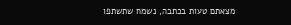מצאתם טעות בכתבה, נשמח שתשתפו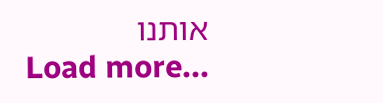אותנו
Load more...